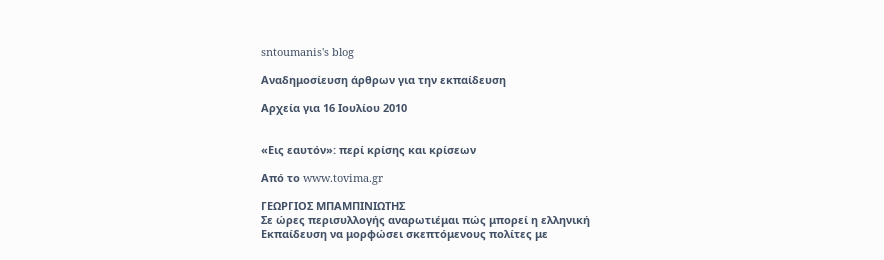sntoumanis's blog

Αναδημοσίευση άρθρων για την εκπαίδευση

Αρχεία για 16 Ιουλίου 2010


«Εις εαυτόν»: περί κρίσης και κρίσεων

Από το www.tovima.gr

ΓΕΩΡΓΙΟΣ ΜΠΑΜΠΙΝΙΩΤΗΣ
Σε ώρες περισυλλογής αναρωτιέμαι πώς μπορεί η ελληνική Εκπαίδευση να μορφώσει σκεπτόμενους πολίτες με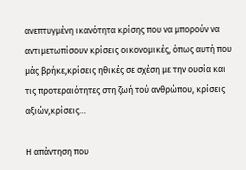ανεπτυγμένη ικανότητα κρίσης που να μπορούν να αντιμετωπίσουν κρίσεις οικονομικές, όπως αυτή που μάς βρήκε,κρίσεις ηθικές σε σχέση με την ουσία και τις προτεραιότητες στη ζωή τού ανθρώπου, κρίσεις αξιών,κρίσεις…

Η απάντηση που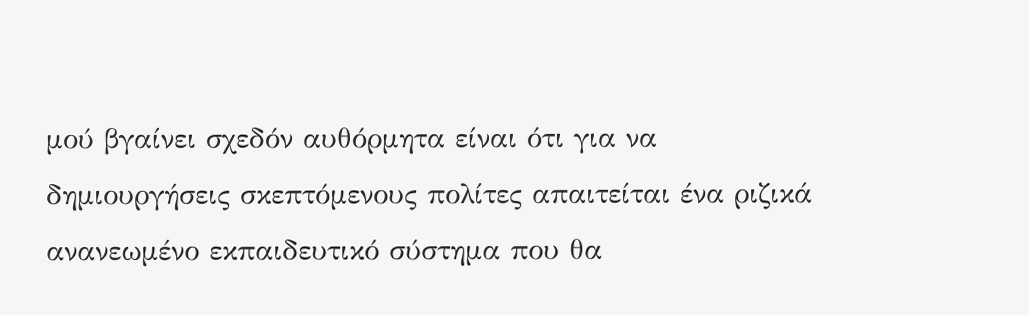μού βγαίνει σχεδόν αυθόρμητα είναι ότι για να δημιουργήσεις σκεπτόμενους πολίτες απαιτείται ένα ριζικά ανανεωμένο εκπαιδευτικό σύστημα που θα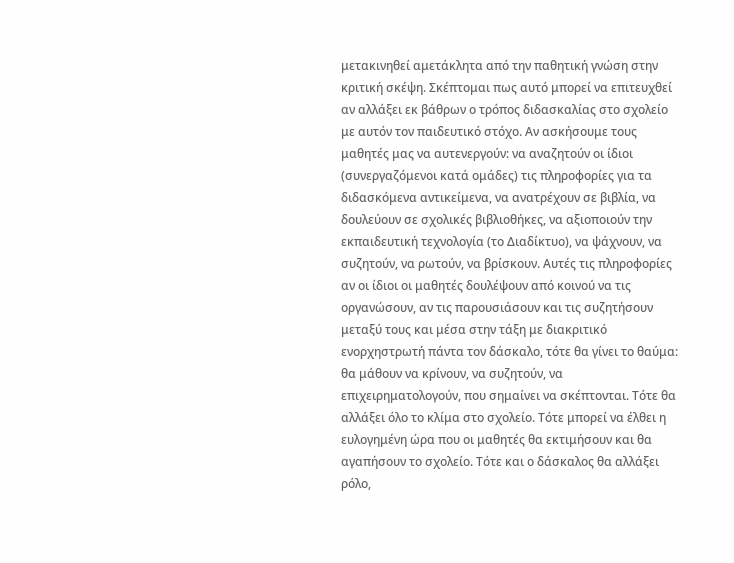μετακινηθεί αμετάκλητα από την παθητική γνώση στην κριτική σκέψη. Σκέπτομαι πως αυτό μπορεί να επιτευχθεί αν αλλάξει εκ βάθρων ο τρόπος διδασκαλίας στο σχολείο με αυτόν τον παιδευτικό στόχο. Αν ασκήσουμε τους μαθητές μας να αυτενεργούν: να αναζητούν οι ίδιοι (συνεργαζόμενοι κατά ομάδες) τις πληροφορίες για τα διδασκόμενα αντικείμενα, να ανατρέχουν σε βιβλία, να δουλεύουν σε σχολικές βιβλιοθήκες, να αξιοποιούν την εκπαιδευτική τεχνολογία (το Διαδίκτυο), να ψάχνουν, να συζητούν, να ρωτούν, να βρίσκουν. Αυτές τις πληροφορίες αν οι ίδιοι οι μαθητές δουλέψουν από κοινού να τις οργανώσουν, αν τις παρουσιάσουν και τις συζητήσουν μεταξύ τους και μέσα στην τάξη με διακριτικό ενορχηστρωτή πάντα τον δάσκαλο, τότε θα γίνει το θαύμα: θα μάθουν να κρίνουν, να συζητούν, να επιχειρηματολογούν, που σημαίνει να σκέπτονται. Τότε θα αλλάξει όλο το κλίμα στο σχολείο. Τότε μπορεί να έλθει η ευλογημένη ώρα που οι μαθητές θα εκτιμήσουν και θα αγαπήσουν το σχολείο. Τότε και ο δάσκαλος θα αλλάξει ρόλο,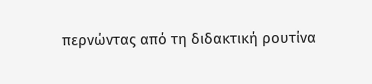περνώντας από τη διδακτική ρουτίνα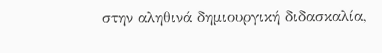στην αληθινά δημιουργική διδασκαλία,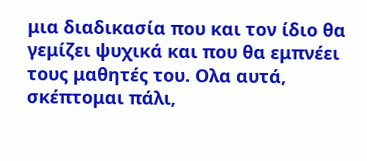μια διαδικασία που και τον ίδιο θα γεμίζει ψυχικά και που θα εμπνέει τους μαθητές του. Ολα αυτά, σκέπτομαι πάλι,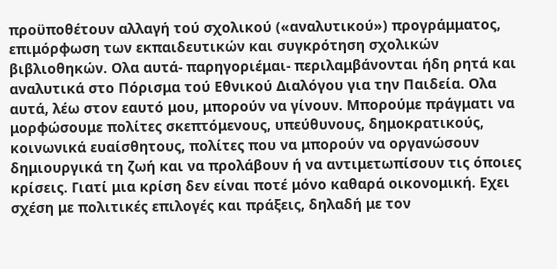προϋποθέτουν αλλαγή τού σχολικού («αναλυτικού») προγράμματος, επιμόρφωση των εκπαιδευτικών και συγκρότηση σχολικών βιβλιοθηκών. Ολα αυτά- παρηγοριέμαι- περιλαμβάνονται ήδη ρητά και αναλυτικά στο Πόρισμα τού Εθνικού Διαλόγου για την Παιδεία. Ολα αυτά, λέω στον εαυτό μου, μπορούν να γίνουν. Μπορούμε πράγματι να μορφώσουμε πολίτες σκεπτόμενους, υπεύθυνους, δημοκρατικούς, κοινωνικά ευαίσθητους, πολίτες που να μπορούν να οργανώσουν δημιουργικά τη ζωή και να προλάβουν ή να αντιμετωπίσουν τις όποιες κρίσεις. Γιατί μια κρίση δεν είναι ποτέ μόνο καθαρά οικονομική. Εχει σχέση με πολιτικές επιλογές και πράξεις, δηλαδή με τον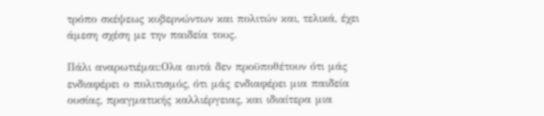τρόπο σκέψεως κυβερνώντων και πολιτών και, τελικά, έχει άμεση σχέση με την παιδεία τους.

Πάλι αναρωτιέμαι:Ολα αυτά δεν προϋποθέτουν ότι μάς ενδιαφέρει ο πολιτισμός, ότι μάς ενδιαφέρει μια παιδεία ουσίας, πραγματικής καλλιέργειας, και ιδιαίτερα μια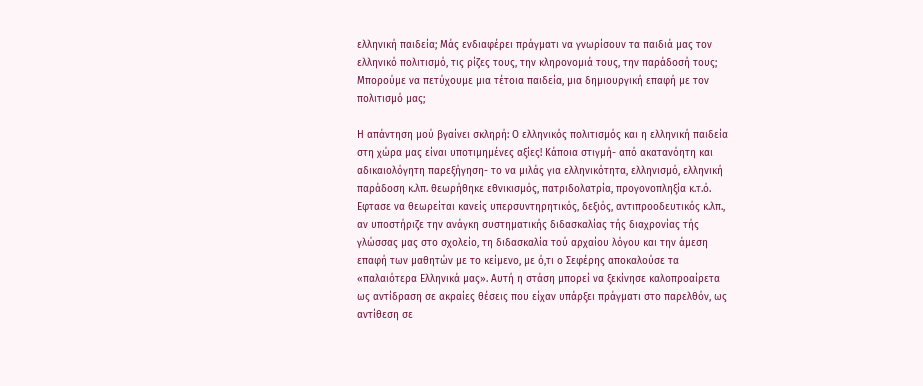ελληνική παιδεία; Μάς ενδιαφέρει πράγματι να γνωρίσουν τα παιδιά μας τον ελληνικό πολιτισμό, τις ρίζες τους, την κληρονομιά τους, την παράδοσή τους; Μπορούμε να πετύχουμε μια τέτοια παιδεία, μια δημιουργική επαφή με τον πολιτισμό μας;

Η απάντηση μού βγαίνει σκληρή: Ο ελληνικός πολιτισμός και η ελληνική παιδεία στη χώρα μας είναι υποτιμημένες αξίες! Κάποια στιγμή- από ακατανόητη και αδικαιολόγητη παρεξήγηση- το να μιλάς για ελληνικότητα, ελληνισμό, ελληνική παράδοση κ.λπ. θεωρήθηκε εθνικισμός, πατριδολατρία, προγονοπληξία κ.τ.ό. Εφτασε να θεωρείται κανείς υπερσυντηρητικός, δεξιός, αντιπροοδευτικός κ.λπ., αν υποστήριζε την ανάγκη συστηματικής διδασκαλίας τής διαχρονίας τής γλώσσας μας στο σχολείο, τη διδασκαλία τού αρχαίου λόγου και την άμεση επαφή των μαθητών με το κείμενο, με ό,τι ο Σεφέρης αποκαλούσε τα «παλαιότερα Ελληνικά μας». Αυτή η στάση μπορεί να ξεκίνησε καλοπροαίρετα ως αντίδραση σε ακραίες θέσεις που είχαν υπάρξει πράγματι στο παρελθόν, ως αντίθεση σε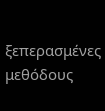ξεπερασμένες μεθόδους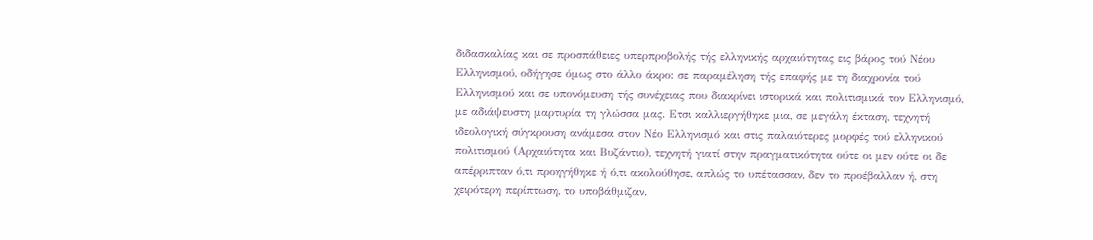διδασκαλίας και σε προσπάθειες υπερπροβολής τής ελληνικής αρχαιότητας εις βάρος τού Νέου Ελληνισμού, οδήγησε όμως στο άλλο άκρο: σε παραμέληση τής επαφής με τη διαχρονία τού Ελληνισμού και σε υπονόμευση τής συνέχειας που διακρίνει ιστορικά και πολιτισμικά τον Ελληνισμό, με αδιάψευστη μαρτυρία τη γλώσσα μας. Ετσι καλλιεργήθηκε μια, σε μεγάλη έκταση, τεχνητή ιδεολογική σύγκρουση ανάμεσα στον Νέο Ελληνισμό και στις παλαιότερες μορφές τού ελληνικού πολιτισμού (Αρχαιότητα και Βυζάντιο), τεχνητή γιατί στην πραγματικότητα ούτε οι μεν ούτε οι δε απέρριπταν ό,τι προηγήθηκε ή ό,τι ακολούθησε, απλώς το υπέτασσαν, δεν το προέβαλλαν ή, στη χειρότερη περίπτωση, το υποβάθμιζαν.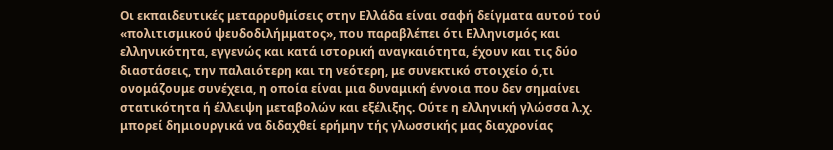Οι εκπαιδευτικές μεταρρυθμίσεις στην Ελλάδα είναι σαφή δείγματα αυτού τού «πολιτισμικού ψευδοδιλήμματος», που παραβλέπει ότι Ελληνισμός και ελληνικότητα, εγγενώς και κατά ιστορική αναγκαιότητα, έχουν και τις δύο διαστάσεις, την παλαιότερη και τη νεότερη, με συνεκτικό στοιχείο ό,τι ονομάζουμε συνέχεια, η οποία είναι μια δυναμική έννοια που δεν σημαίνει στατικότητα ή έλλειψη μεταβολών και εξέλιξης. Ούτε η ελληνική γλώσσα λ.χ. μπορεί δημιουργικά να διδαχθεί ερήμην τής γλωσσικής μας διαχρονίας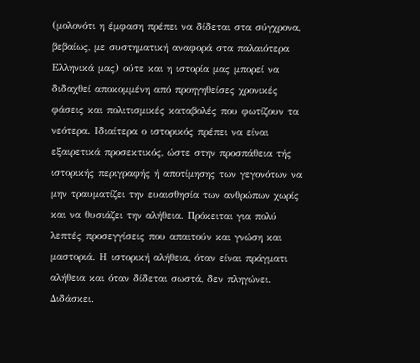(μολονότι η έμφαση πρέπει να δίδεται στα σύγχρονα, βεβαίως, με συστηματική αναφορά στα παλαιότερα Ελληνικά μας) ούτε και η ιστορία μας μπορεί να διδαχθεί αποκομμένη από προηγηθείσες χρονικές φάσεις και πολιτισμικές καταβολές που φωτίζουν τα νεότερα. Ιδιαίτερα ο ιστορικός πρέπει να είναι εξαιρετικά προσεκτικός, ώστε στην προσπάθεια τής ιστορικής περιγραφής ή αποτίμησης των γεγονότων να μην τραυματίζει την ευαισθησία των ανθρώπων χωρίς και να θυσιάζει την αλήθεια. Πρόκειται για πολύ λεπτές προσεγγίσεις που απαιτούν και γνώση και μαστοριά. Η ιστορική αλήθεια, όταν είναι πράγματι αλήθεια και όταν δίδεται σωστά, δεν πληγώνει. Διδάσκει.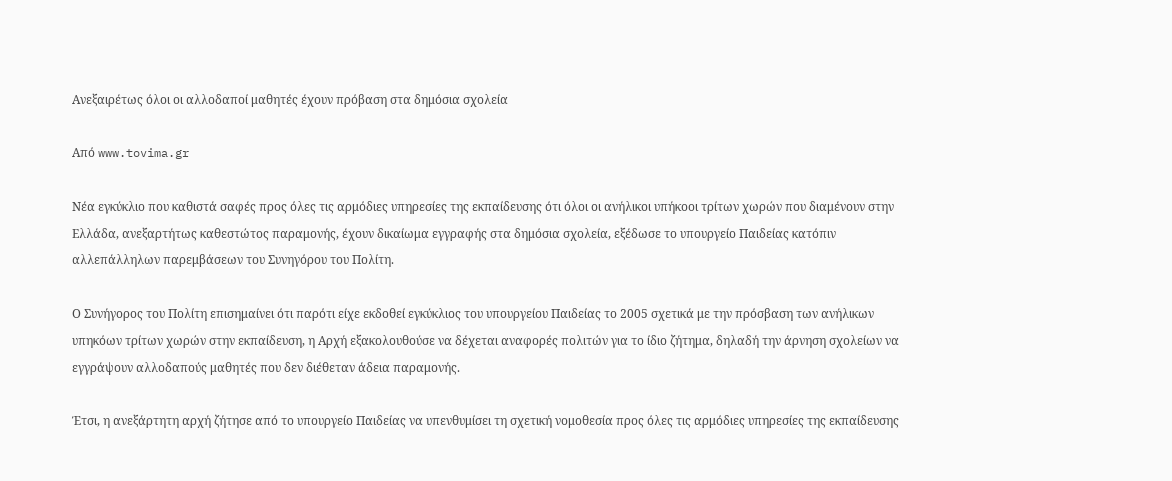Ανεξαιρέτως όλοι οι αλλοδαποί μαθητές έχουν πρόβαση στα δημόσια σχολεία

Από www.tovima.gr

Νέα εγκύκλιο που καθιστά σαφές προς όλες τις αρμόδιες υπηρεσίες της εκπαίδευσης ότι όλοι οι ανήλικοι υπήκοοι τρίτων χωρών που διαμένουν στην Ελλάδα, ανεξαρτήτως καθεστώτος παραμονής, έχουν δικαίωμα εγγραφής στα δημόσια σχολεία, εξέδωσε το υπουργείο Παιδείας κατόπιν αλλεπάλληλων παρεμβάσεων του Συνηγόρου του Πολίτη.

Ο Συνήγορος του Πολίτη επισημαίνει ότι παρότι είχε εκδοθεί εγκύκλιος του υπουργείου Παιδείας το 2005 σχετικά με την πρόσβαση των ανήλικων υπηκόων τρίτων χωρών στην εκπαίδευση, η Αρχή εξακολουθούσε να δέχεται αναφορές πολιτών για το ίδιο ζήτημα, δηλαδή την άρνηση σχολείων να εγγράψουν αλλοδαπούς μαθητές που δεν διέθεταν άδεια παραμονής.

Έτσι, η ανεξάρτητη αρχή ζήτησε από το υπουργείο Παιδείας να υπενθυμίσει τη σχετική νομοθεσία προς όλες τις αρμόδιες υπηρεσίες της εκπαίδευσης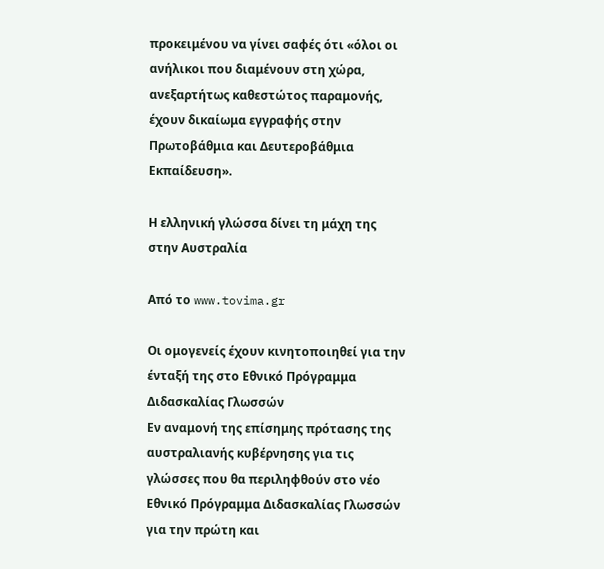προκειμένου να γίνει σαφές ότι «όλοι οι ανήλικοι που διαμένουν στη χώρα, ανεξαρτήτως καθεστώτος παραμονής, έχουν δικαίωμα εγγραφής στην Πρωτοβάθμια και Δευτεροβάθμια Εκπαίδευση».

Η ελληνική γλώσσα δίνει τη μάχη της στην Αυστραλία

Από το www.tovima.gr

Οι ομογενείς έχουν κινητοποιηθεί για την ένταξή της στο Εθνικό Πρόγραμμα Διδασκαλίας Γλωσσών
Εν αναμονή της επίσημης πρότασης της αυστραλιανής κυβέρνησης για τις γλώσσες που θα περιληφθούν στο νέο Εθνικό Πρόγραμμα Διδασκαλίας Γλωσσών για την πρώτη και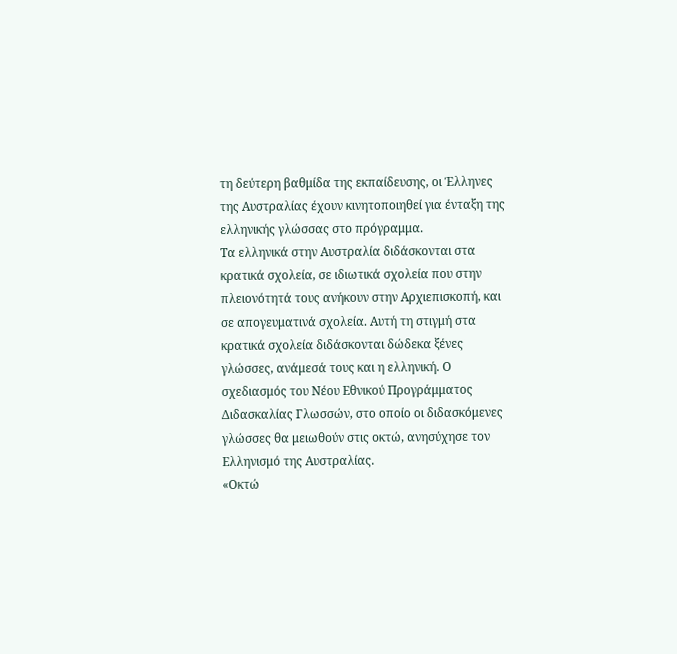τη δεύτερη βαθμίδα της εκπαίδευσης, οι Έλληνες της Αυστραλίας έχουν κινητοποιηθεί για ένταξη της ελληνικής γλώσσας στο πρόγραμμα.
Τα ελληνικά στην Αυστραλία διδάσκονται στα κρατικά σχολεία, σε ιδιωτικά σχολεία που στην πλειονότητά τους ανήκουν στην Αρχιεπισκοπή, και σε απογευματινά σχολεία. Αυτή τη στιγμή στα κρατικά σχολεία διδάσκονται δώδεκα ξένες γλώσσες, ανάμεσά τους και η ελληνική. Ο σχεδιασμός του Νέου Εθνικού Προγράμματος Διδασκαλίας Γλωσσών, στο οποίο οι διδασκόμενες γλώσσες θα μειωθούν στις οκτώ, ανησύχησε τον Ελληνισμό της Αυστραλίας.
«Οκτώ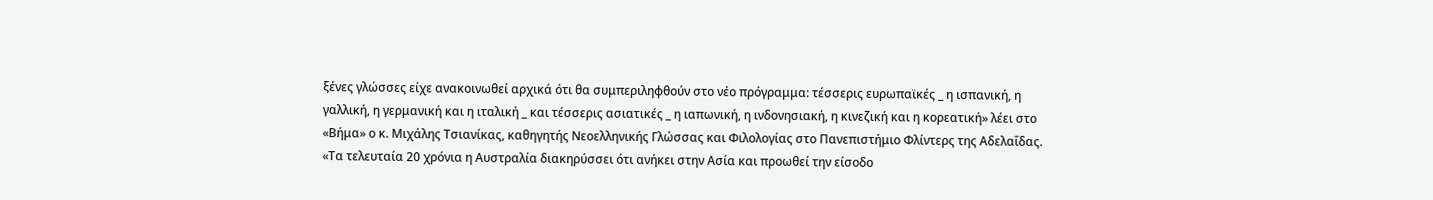ξένες γλώσσες είχε ανακοινωθεί αρχικά ότι θα συμπεριληφθούν στο νέο πρόγραμμα: τέσσερις ευρωπαϊκές _ η ισπανική, η γαλλική, η γερμανική και η ιταλική _ και τέσσερις ασιατικές _ η ιαπωνική, η ινδονησιακή, η κινεζική και η κορεατική» λέει στο «Βήμα» ο κ. Μιχάλης Τσιανίκας, καθηγητής Νεοελληνικής Γλώσσας και Φιλολογίας στο Πανεπιστήμιο Φλίντερς της Αδελαΐδας. «Τα τελευταία 20 χρόνια η Αυστραλία διακηρύσσει ότι ανήκει στην Ασία και προωθεί την είσοδο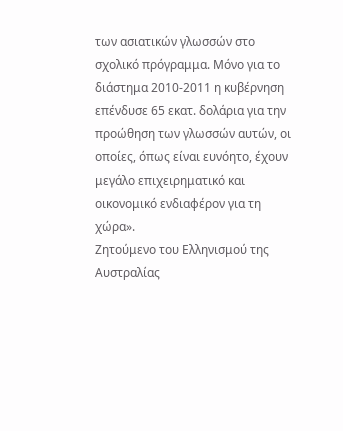των ασιατικών γλωσσών στο σχολικό πρόγραμμα. Μόνο για το διάστημα 2010-2011 η κυβέρνηση επένδυσε 65 εκατ. δολάρια για την προώθηση των γλωσσών αυτών, οι οποίες, όπως είναι ευνόητο, έχουν μεγάλο επιχειρηματικό και οικονομικό ενδιαφέρον για τη χώρα».
Ζητούμενο του Ελληνισμού της Αυστραλίας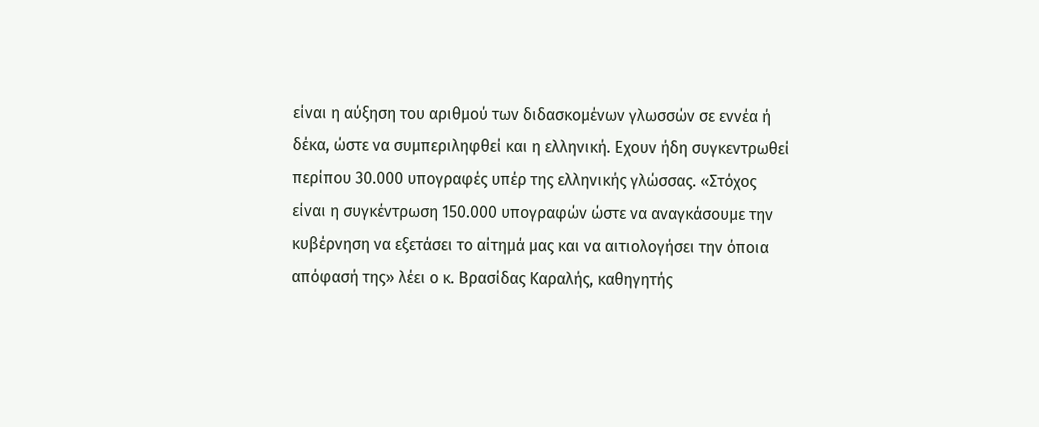είναι η αύξηση του αριθμού των διδασκομένων γλωσσών σε εννέα ή δέκα, ώστε να συμπεριληφθεί και η ελληνική. Εχουν ήδη συγκεντρωθεί περίπου 30.000 υπογραφές υπέρ της ελληνικής γλώσσας. «Στόχος είναι η συγκέντρωση 150.000 υπογραφών ώστε να αναγκάσουμε την κυβέρνηση να εξετάσει το αίτημά μας και να αιτιολογήσει την όποια απόφασή της» λέει ο κ. Βρασίδας Καραλής, καθηγητής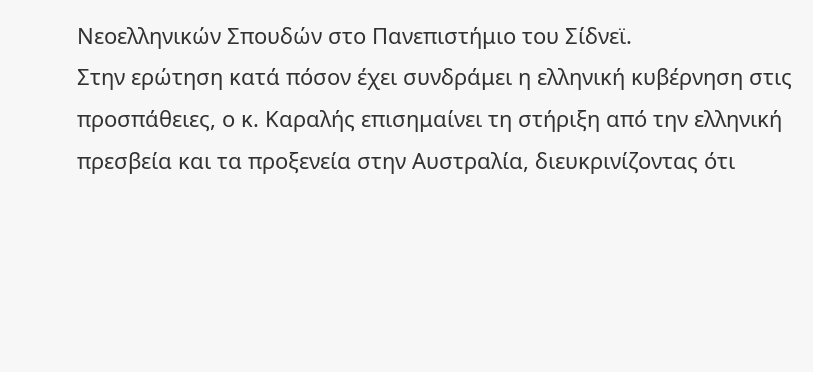Νεοελληνικών Σπουδών στο Πανεπιστήμιο του Σίδνεϊ.
Στην ερώτηση κατά πόσον έχει συνδράμει η ελληνική κυβέρνηση στις προσπάθειες, ο κ. Καραλής επισημαίνει τη στήριξη από την ελληνική πρεσβεία και τα προξενεία στην Αυστραλία, διευκρινίζοντας ότι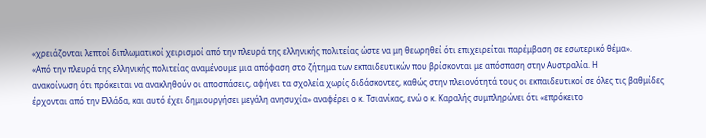«χρειάζονται λεπτοί διπλωματικοί χειρισμοί από την πλευρά της ελληνικής πολιτείας ώστε να μη θεωρηθεί ότι επιχειρείται παρέμβαση σε εσωτερικό θέμα».
«Από την πλευρά της ελληνικής πολιτείας αναμένουμε μια απόφαση στο ζήτημα των εκπαιδευτικών που βρίσκονται με απόσπαση στην Αυστραλία. Η
ανακοίνωση ότι πρόκειται να ανακληθούν οι αποσπάσεις, αφήνει τα σχολεία χωρίς διδάσκοντες, καθώς στην πλειονότητά τους οι εκπαιδευτικοί σε όλες τις βαθμίδες έρχονται από την Ελλάδα, και αυτό έχει δημιουργήσει μεγάλη ανησυχία» αναφέρει ο κ. Τσιανίκας, ενώ ο κ. Καραλής συμπληρώνει ότι «επρόκειτο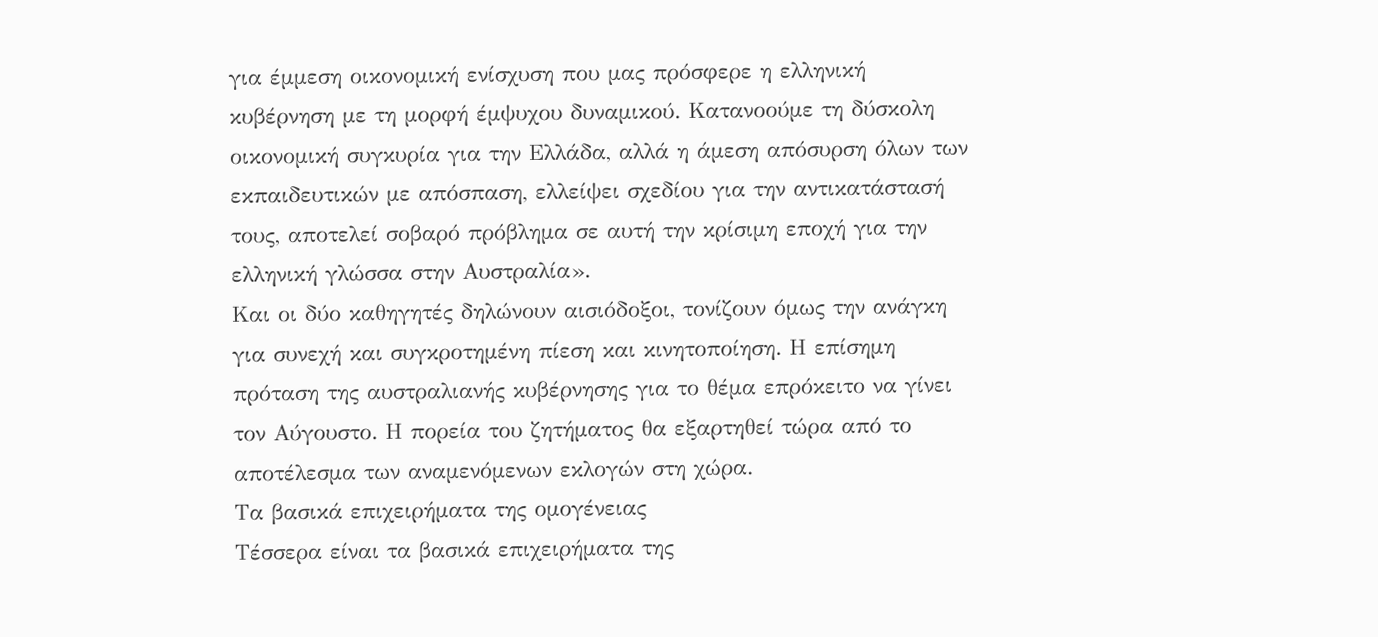για έμμεση οικονομική ενίσχυση που μας πρόσφερε η ελληνική κυβέρνηση με τη μορφή έμψυχου δυναμικού. Κατανοούμε τη δύσκολη οικονομική συγκυρία για την Ελλάδα, αλλά η άμεση απόσυρση όλων των εκπαιδευτικών με απόσπαση, ελλείψει σχεδίου για την αντικατάστασή τους, αποτελεί σοβαρό πρόβλημα σε αυτή την κρίσιμη εποχή για την ελληνική γλώσσα στην Αυστραλία».
Και οι δύο καθηγητές δηλώνουν αισιόδοξοι, τονίζουν όμως την ανάγκη για συνεχή και συγκροτημένη πίεση και κινητοποίηση. Η επίσημη πρόταση της αυστραλιανής κυβέρνησης για το θέμα επρόκειτο να γίνει τον Αύγουστο. Η πορεία του ζητήματος θα εξαρτηθεί τώρα από το αποτέλεσμα των αναμενόμενων εκλογών στη χώρα.
Τα βασικά επιχειρήματα της ομογένειας
Τέσσερα είναι τα βασικά επιχειρήματα της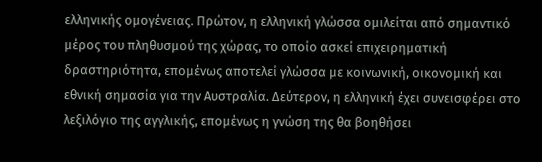ελληνικής ομογένειας. Πρώτον, η ελληνική γλώσσα ομιλείται από σημαντικό μέρος του πληθυσμού της χώρας, το οποίο ασκεί επιχειρηματική δραστηριότητα, επομένως αποτελεί γλώσσα με κοινωνική, οικονομική και εθνική σημασία για την Αυστραλία. Δεύτερον, η ελληνική έχει συνεισφέρει στο λεξιλόγιο της αγγλικής, επομένως η γνώση της θα βοηθήσει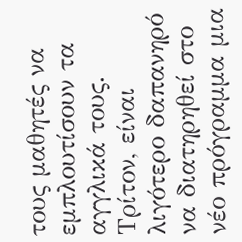τους μαθητές να εμπλουτίσουν τα αγγλικά τους. Τρίτον, είναι λιγότερο δαπανηρό να διατηρηθεί στο νέο πρόγραμμα μια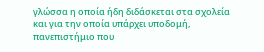γλώσσα η οποία ήδη διδάσκεται στα σχολεία και για την οποία υπάρχει υποδομή, πανεπιστήμιο που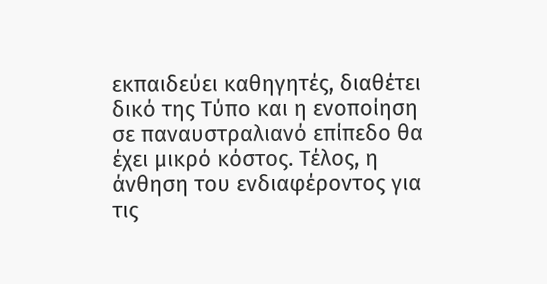εκπαιδεύει καθηγητές, διαθέτει δικό της Τύπο και η ενοποίηση σε παναυστραλιανό επίπεδο θα έχει μικρό κόστος. Τέλος, η άνθηση του ενδιαφέροντος για τις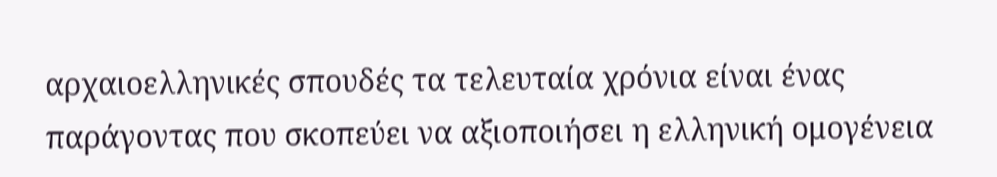αρχαιοελληνικές σπουδές τα τελευταία χρόνια είναι ένας παράγοντας που σκοπεύει να αξιοποιήσει η ελληνική ομογένεια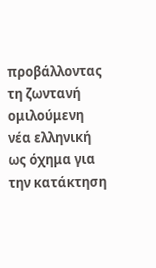προβάλλοντας τη ζωντανή ομιλούμενη νέα ελληνική ως όχημα για την κατάκτηση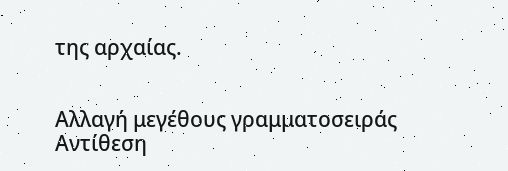της αρχαίας.


Αλλαγή μεγέθους γραμματοσειράς
Αντίθεση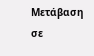Μετάβαση σε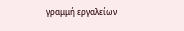γραμμή εργαλείων